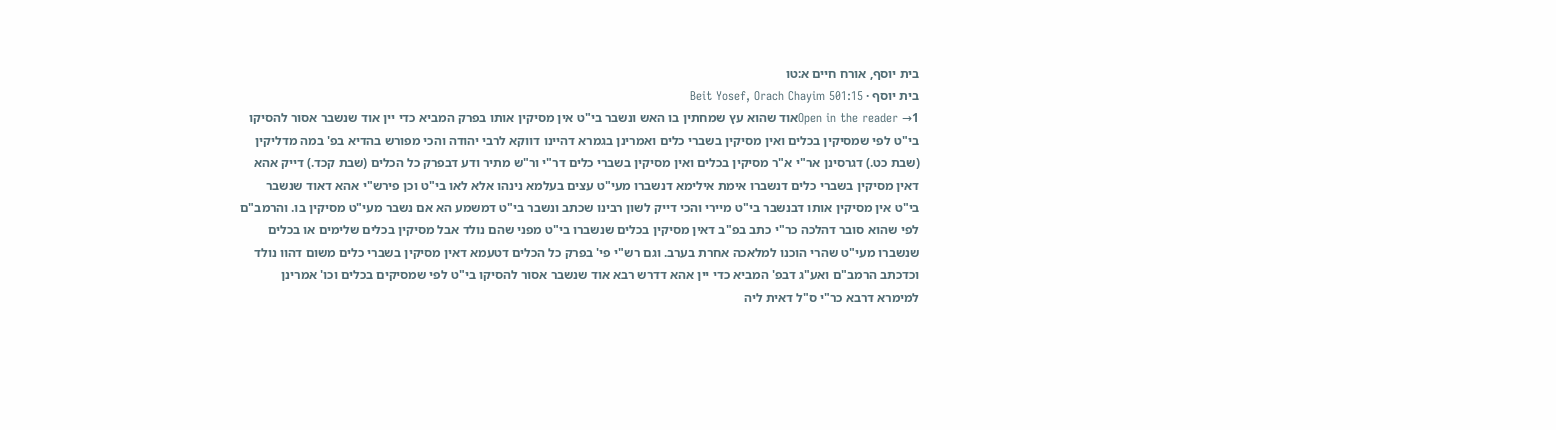בית יוסף, אורח חיים א:טו
בית יוסף · Beit Yosef, Orach Chayim 501:15
Open in the reader →1אוד שהוא עץ שמחתין בו האש ונשבר בי"ט אין מסיקין אותו בפרק המביא כדי יין אוד שנשבר אסור להסיקו בי"ט לפי שמסיקין בכלים ואין מסיקין בשברי כלים ואמרינן בגמרא דהיינו דווקא לרבי יהודה והכי מפורש בהדיא בפ' במה מדליקין (שבת כט.) דגרסינן אר"י א"ר מסיקין בכלים ואין מסיקין בשברי כלים דר"י ור"ש מתיר ודע דבפרק כל הכלים (שבת קכד.) דייק אהא דאין מסיקין בשברי כלים דנשברו אימת אילימא דנשברו מעי"ט עצים בעלמא נינהו אלא לאו בי"ט וכן פירש"י אהא דאוד שנשבר בי"ט אין מסיקין אותו דבנשבר בי"ט מיירי והכי דייק לשון רבינו שכתב ונשבר בי"ט דמשמע הא אם נשבר מעי"ט מסיקין בו. והרמב"ם לפי שהוא סובר דהלכה כר"י כתב בפ"ב דאין מסיקין בכלים שנשברו בי"ט מפני שהם נולד אבל מסיקין בכלים שלימים או בכלים שנשברו מעי"ט שהרי הוכנו למלאכה אחרת בערב. וגם רש"י פי' בפרק כל הכלים דטעמא דאין מסיקין בשברי כלים משום דהוו נולד וכדכתב הרמב"ם ואע"ג דבפ' המביא כדי יין אהא דדרש רבא אוד שנשבר אסור להסיקו בי"ט לפי שמסיקים בכלים וכו' אמרינן למימרא דרבא כר"י ס"ל דאית ליה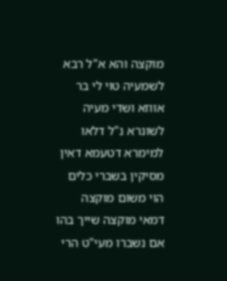מוקצה והא א"ל רבא לשמעיה טוי לי בר אווזא ושדי מעיה לשונרא נ"ל דלאו למימרא דטעמא דאין מסיקין בשברי כלים הוי משום מוקצה דמאי מוקצה שייך בהו אם נשברו מעי"ט הרי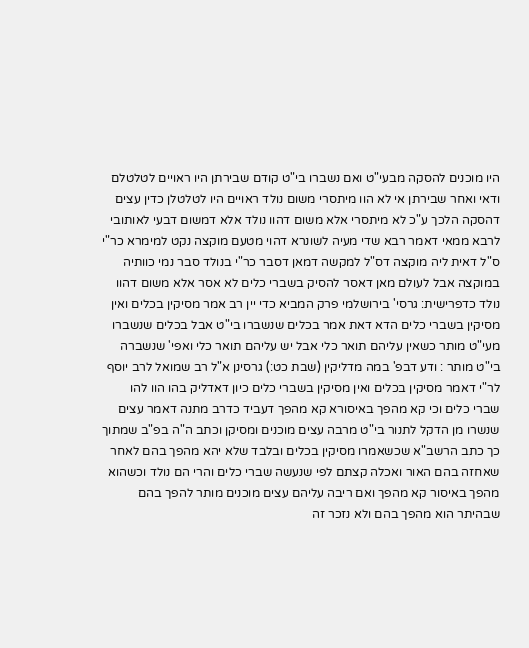היו מוכנים להסקה מבעי"ט ואם נשברו בי"ט קודם שבירתן היו ראויים לטלטלם ודאי ואחר שבירתן אי לא הוו מיתסרי משום נולד ראויים היו לטלטלן כדין עצים דהסקה הלכך ע"כ לא מיתסרי אלא משום דהוו נולד אלא דמשום דבעי לאותובי לרבא ממאי דאמר רבא שדי מעיה לשונרא דהוי מטעם מוקצה נקט למימרא כר"י ס"ל דאית ליה מוקצה דס"ל למקשה דמאן דסבר כר"י בנולד סבר נמי כוותיה במוקצה אבל לעולם מאן דאסר להסיק בשברי כלים לא אסר אלא משום דהוו נולד כדפרישית: גרסי' בירושלמי פרק המביא כדי יין רב אמר מסיקין בכלים ואין מסיקין בשברי כלים הדא דאת אמר בכלים שנשברו בי"ט אבל בכלים שנשברו מעי"ט מותר כשאין עליהם תואר כלי אבל יש עליהם תואר כלי ואפי' שנשברה בי"ט מותר : ודע דבפ' במה מדליקין (שבת כט:) גרסינן א"ל רב שמואל לרב יוסף לר"י דאמר מסיקין בכלים ואין מסיקין בשברי כלים כיון דאדליק בהו הוו להו שברי כלים וכי קא מהפך באיסורא קא מהפך דעביד כדרב מתנה דאמר עצים שנשרו מן הדקל לתנור בי"ט מרבה עצים מוכנים ומסיקן וכתב ה"ה בפ"ב שמתוך כך כתב הרשב"א שכשאמרו מסיקין בכלים ובלבד שלא יהא מהפך בהם לאחר שאחזה בהם האור ואכלה קצתם לפי שנעשה שברי כלים והרי הם נולד וכשהוא מהפך באיסור קא מהפך ואם ריבה עליהם עצים מוכנים מותר להפך בהם שבהיתר הוא מהפך בהם ולא נזכר זה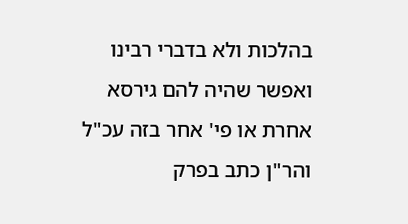בהלכות ולא בדברי רבינו ואפשר שהיה להם גירסא אחרת או פי' אחר בזה עכ"ל והר"ן כתב בפרק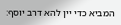המביא כדי יין להא דרב יוסף: